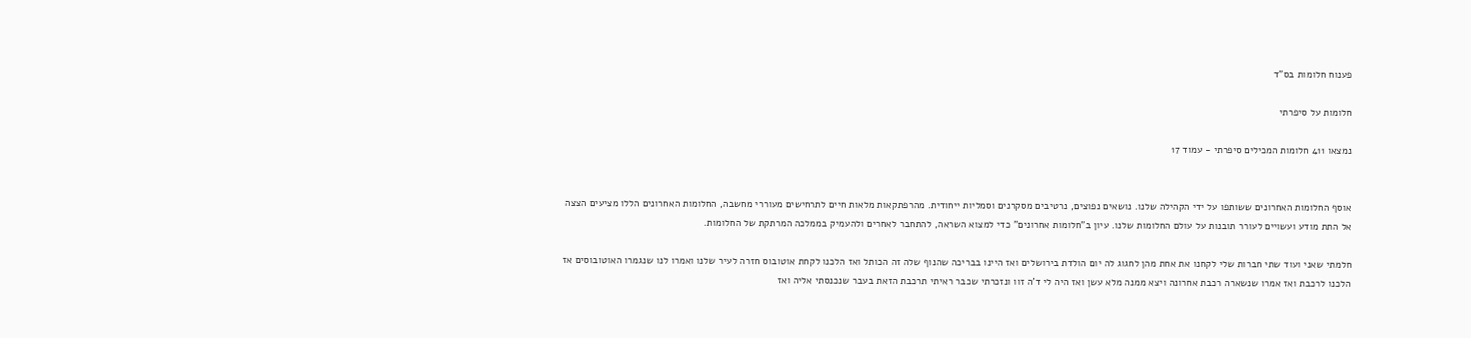פענוח חלומות בס"ד

חלומות על סיפרתי

נמצאו 411 חלומות המכילים סיפרתי - עמוד 17


אוסף החלומות האחרונים ששותפו על ידי הקהילה שלנו. נושאים נפוצים, נרטיבים מסקרנים וסמליות ייחודית. מהרפתקאות מלאות חיים לתרחישים מעוררי מחשבה, החלומות האחרונים הללו מציעים הצצה אל התת מודע ועשויים לעורר תובנות על עולם החלומות שלנו. עיון ב"חלומות אחרונים" כדי למצוא השראה, להתחבר לאחרים ולהעמיק בממלכה המרתקת של החלומות.

חלמתי שאני ועוד שתי חברות שלי לקחנו את אחת מהן לחגוג לה יום הולדת בירושלים ואז היינו בבריכה שהנוף שלה זה הכותל ואז הלכנו לקחת אוטובוס חזרה לעיר שלנו ואמרו לנו שנגמרו האוטובוסים אז הלכנו לרכבת ואז אמרו שנשארה רכבת אחרונה ויצא ממנה מלא עשן ואז היה לי ד'ה זוו ונזכרתי שכבר ראיתי תרכבת הזאת בעבר שנכנסתי אליה ואז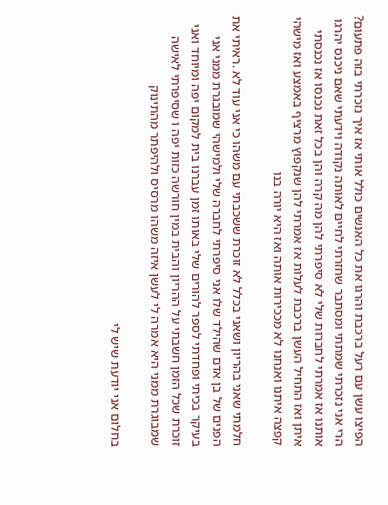הפיצו עשן עם רעל ברכבת והרגו את כל האנשים כולל אותי אז איך נזכרתי בזה פתעום? הרי אני נזכרתי שמתתי ומסתבר שחזרתי לחיים לאותה נקודה וידעתי שאם ניכנס יהרגו אותנו אז אמרתי לחברות שלי לא סיפרתי להן מה קרה והן בכל זאת נכנסו אז נכנסתי איתן ואז התחיל העשן ברכבת לעלות אז אמרתי להן שנקפוץ מרציף באמצע ואז מישהי קפצה איתנו ואנחנו לא מככירות אותה ואז היא יורה בנו

חלמתי שאני בהריון ושאני בכלל לא זוכרת ששכבתי עם משהו כי אני עוד לא .ראיתי את הפנים של בן אדם שהילד שלו אני סיפרתי לחברה שלי ולמישהי שמובגרת ממני אני בעיקר בכיתי ופחדתי לספר להורים שלי באותו זמן עברנו בית למקום יפה ומיוחד ואני זוכרת שכל הזמן חשבתי על ההריון והבית במין חורשה כזות יפה ו שסיפרתי לאישה שמבוגרת ממני היא אמרה לי לעשן איזה משהו מרסיס ולהיפתר מהתינוק

בחלום אני יודעת שיש לי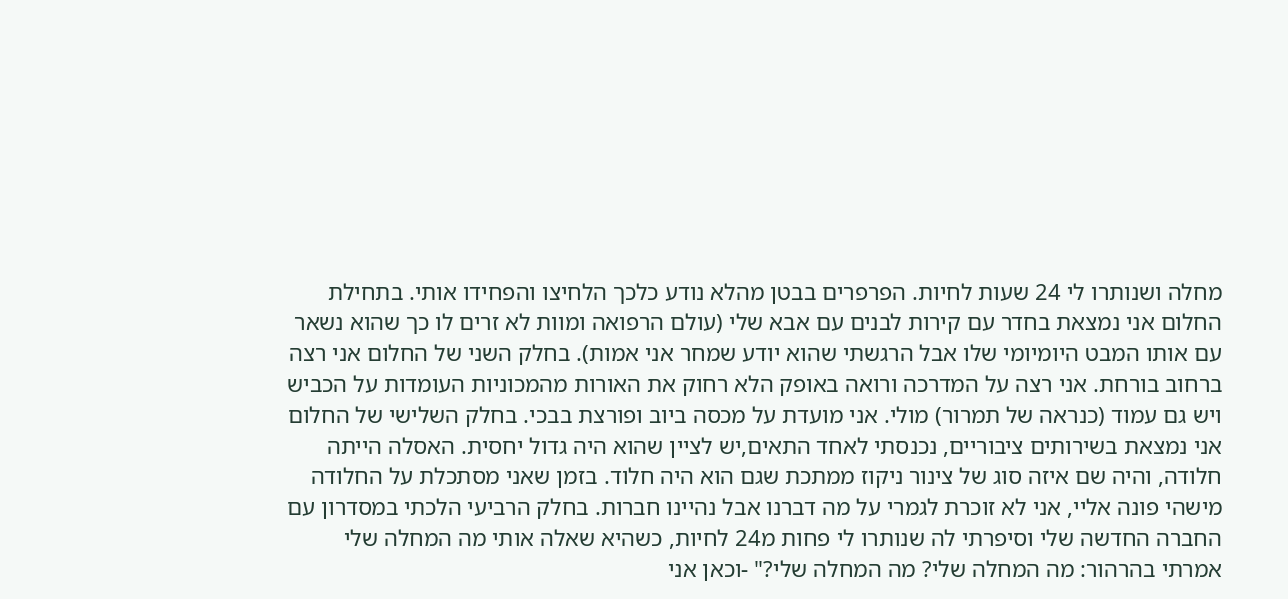מחלה ושנותרו לי 24 שעות לחיות. הפרפרים בבטן מהלא נודע כלכך הלחיצו והפחידו אותי. בתחילת החלום אני נמצאת בחדר עם קירות לבנים עם אבא שלי (עולם הרפואה ומוות לא זרים לו כך שהוא נשאר עם אותו המבט היומיומי שלו אבל הרגשתי שהוא יודע שמחר אני אמות). בחלק השני של החלום אני רצה ברחוב בורחת. אני רצה על המדרכה ורואה באופק הלא רחוק את האורות מהמכוניות העומדות על הכביש ויש גם עמוד (כנראה של תמרור) מולי. אני מועדת על מכסה ביוב ופורצת בבכי. בחלק השלישי של החלום אני נמצאת בשירותים ציבוריים, נכנסתי לאחד התאים,יש לציין שהוא היה גדול יחסית. האסלה הייתה חלודה, והיה שם איזה סוג של צינור ניקוז ממתכת שגם הוא היה חלוד. בזמן שאני מסתכלת על החלודה מישהי פונה אליי, אני לא זוכרת לגמרי על מה דברנו אבל נהיינו חברות. בחלק הרביעי הלכתי במסדרון עם החברה החדשה שלי וסיפרתי לה שנותרו לי פחות מ24 לחיות, כשהיא שאלה אותי מה המחלה שלי אמרתי בהרהור: מה המחלה שלי? מה המחלה שלי?" -וכאן אני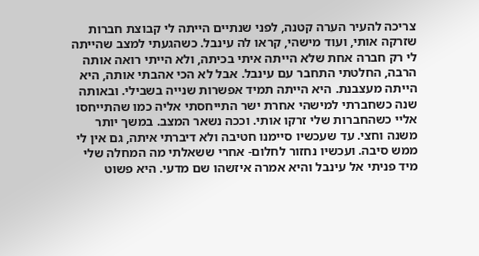צריכה להעיר הערה קטנה, לפני שנתיים הייתה לי קבוצת חברות שזרקה אותי, ועוד מישהי, קראו לה עינבל. כשהגעתי למצב שהייתה לי רק חברה אחת שלא הייתה איתי בכיתה, ולא הייתי רואה אותה הרבה, החלטתי התחבר עם עינבל. אבל לא הכי אהבתי אותה, היא הייתה מעצבנת. היא הייתה תמיד אפשרות שנייה בשבילי. ובאותה שנה כשחברתי למישהי אחרת ישר התייחסתי אליה כמו שהתייחסו אליי כשהחברות שלי זרקו אותי. וככה נשאר המצב. במשך יותר משנה וחצי. עד שעכשיו סיימנו חטיבה ולא דיברתי איתה, גם אין לי ממש סיבה. ועכשיו נחזור לחלום- אחרי ששאלתי מה המחלה שלי מיד פניתי אל עינבל והיא אמרה איזשהו שם מדעי. היא פשוט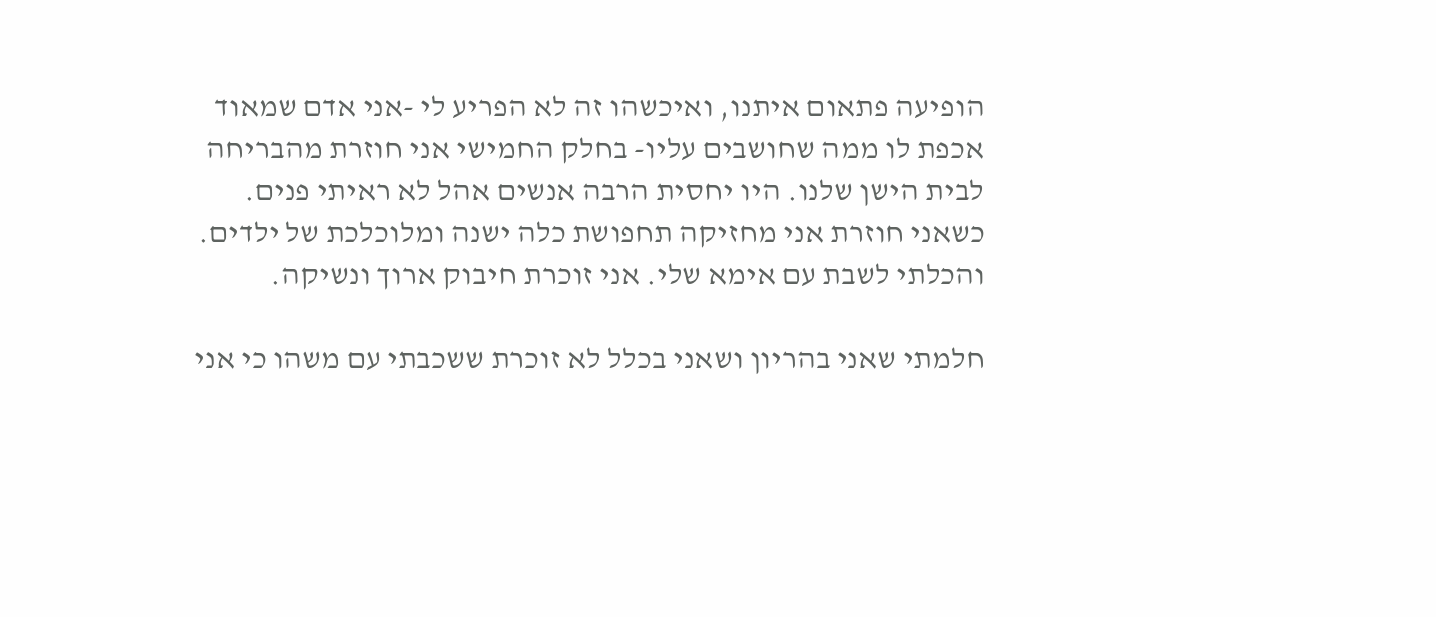הופיעה פתאום איתנו, ואיכשהו זה לא הפריע לי -אני אדם שמאוד אכפת לו ממה שחושבים עליו- בחלק החמישי אני חוזרת מהבריחה לבית הישן שלנו. היו יחסית הרבה אנשים אהל לא ראיתי פנים. כשאני חוזרת אני מחזיקה תחפושת כלה ישנה ומלוכלכת של ילדים. והכלתי לשבת עם אימא שלי. אני זוכרת חיבוק ארוך ונשיקה.

חלמתי שאני בהריון ושאני בכלל לא זוכרת ששכבתי עם משהו כי אני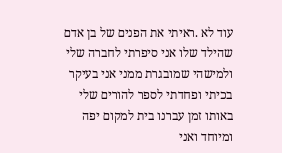עוד לא .ראיתי את הפנים של בן אדם שהילד שלו אני סיפרתי לחברה שלי ולמישהי שמובגרת ממני אני בעיקר בכיתי ופחדתי לספר להורים שלי באותו זמן עברנו בית למקום יפה ומיוחד ואני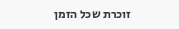זוכרת שכל הזמן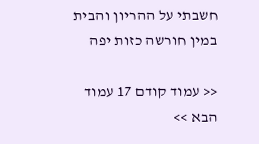חשבתי על ההריון והבית במין חורשה כזות יפה

<< עמוד קודם 17 עמוד הבא >>